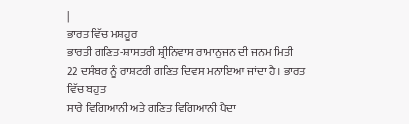|
ਭਾਰਤ ਵਿੱਚ ਮਸ਼ਹੂਰ
ਭਾਰਤੀ ਗਣਿਤ-ਸ਼ਾਸਤਰੀ ਸ਼੍ਰੀਨਿਵਾਸ ਰਾਮਾਨੁਜਨ ਦੀ ਜਨਮ ਮਿਤੀ
22 ਦਸੰਬਰ ਨੂੰ ਰਾਸ਼ਟਰੀ ਗਣਿਤ ਦਿਵਸ ਮਨਾਇਆ ਜਾਂਦਾ ਹੈ। ਭਾਰਤ ਵਿੱਚ ਬਹੁਤ
ਸਾਰੇ ਵਿਗਿਆਨੀ ਅਤੇ ਗਣਿਤ ਵਿਗਿਆਨੀ ਪੈਦਾ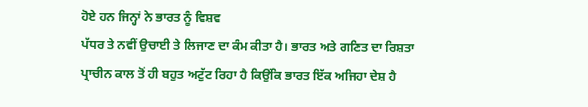ਹੋਏ ਹਨ ਜਿਨ੍ਹਾਂ ਨੇ ਭਾਰਤ ਨੂੰ ਵਿਸ਼ਵ
ਪੱਧਰ ਤੇ ਨਵੀਂ ਉਚਾਈ ਤੇ ਲਿਜਾਣ ਦਾ ਕੰਮ ਕੀਤਾ ਹੈ। ਭਾਰਤ ਅਤੇ ਗਣਿਤ ਦਾ ਰਿਸ਼ਤਾ
ਪ੍ਰਾਚੀਨ ਕਾਲ ਤੋਂ ਹੀ ਬਹੁਤ ਅਟੁੱਟ ਰਿਹਾ ਹੈ ਕਿਉਂਕਿ ਭਾਰਤ ਇੱਕ ਅਜਿਹਾ ਦੇਸ਼ ਹੈ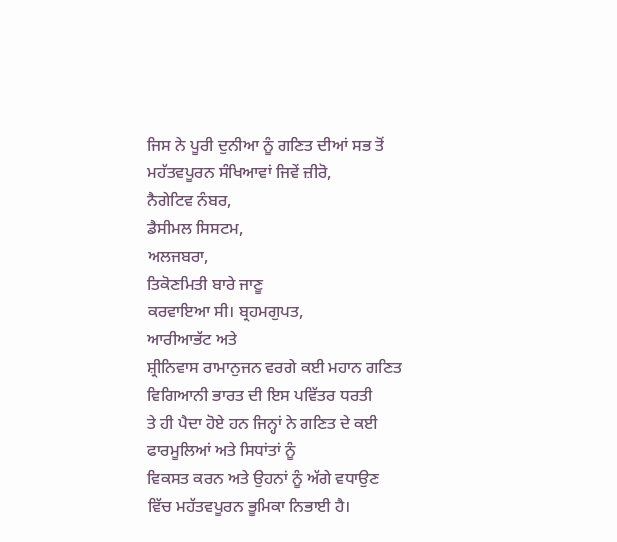ਜਿਸ ਨੇ ਪੂਰੀ ਦੁਨੀਆ ਨੂੰ ਗਣਿਤ ਦੀਆਂ ਸਭ ਤੋਂ ਮਹੱਤਵਪੂਰਨ ਸੰਖਿਆਵਾਂ ਜਿਵੇਂ ਜ਼ੀਰੋ,
ਨੈਗੇਟਿਵ ਨੰਬਰ,
ਡੈਸੀਮਲ ਸਿਸਟਮ,
ਅਲਜਬਰਾ,
ਤਿਕੋਣਮਿਤੀ ਬਾਰੇ ਜਾਣੂ
ਕਰਵਾਇਆ ਸੀ। ਬ੍ਰਹਮਗੁਪਤ,
ਆਰੀਆਭੱਟ ਅਤੇ
ਸ਼੍ਰੀਨਿਵਾਸ ਰਾਮਾਨੁਜਨ ਵਰਗੇ ਕਈ ਮਹਾਨ ਗਣਿਤ ਵਿਗਿਆਨੀ ਭਾਰਤ ਦੀ ਇਸ ਪਵਿੱਤਰ ਧਰਤੀ
ਤੇ ਹੀ ਪੈਦਾ ਹੋਏ ਹਨ ਜਿਨ੍ਹਾਂ ਨੇ ਗਣਿਤ ਦੇ ਕਈ ਫਾਰਮੂਲਿਆਂ ਅਤੇ ਸਿਧਾਂਤਾਂ ਨੂੰ
ਵਿਕਸਤ ਕਰਨ ਅਤੇ ਉਹਨਾਂ ਨੂੰ ਅੱਗੇ ਵਧਾਉਣ ਵਿੱਚ ਮਹੱਤਵਪੂਰਨ ਭੂਮਿਕਾ ਨਿਭਾਈ ਹੈ।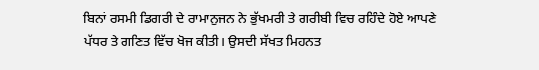ਬਿਨਾਂ ਰਸਮੀ ਡਿਗਰੀ ਦੇ ਰਾਮਾਨੁਜਨ ਨੇ ਭੁੱਖਮਰੀ ਤੇ ਗਰੀਬੀ ਵਿਚ ਰਹਿੰਦੇ ਹੋਏ ਆਪਣੇ
ਪੱਧਰ ਤੇ ਗਣਿਤ ਵਿੱਚ ਖੋਜ ਕੀਤੀ। ਉਸਦੀ ਸੱਖਤ ਮਿਹਨਤ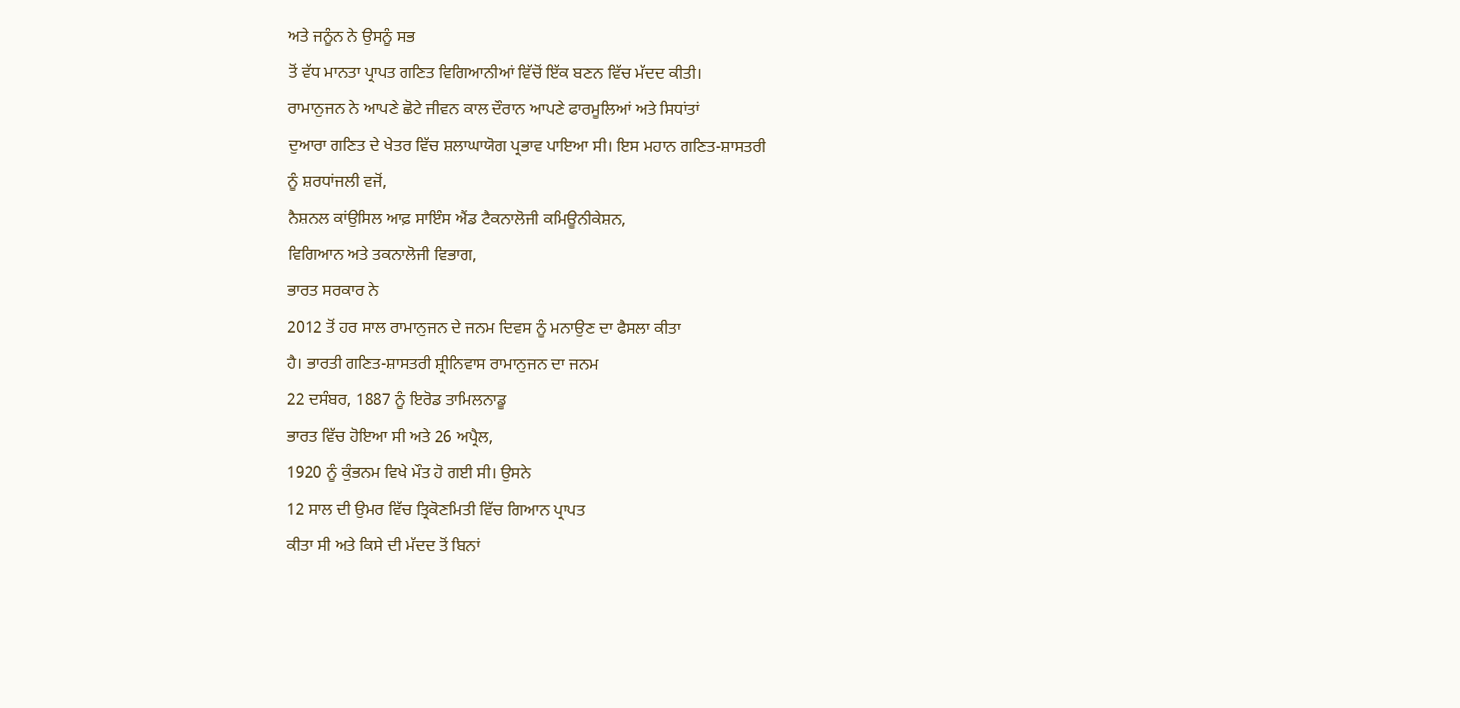ਅਤੇ ਜਨੂੰਨ ਨੇ ਉਸਨੂੰ ਸਭ
ਤੋਂ ਵੱਧ ਮਾਨਤਾ ਪ੍ਰਾਪਤ ਗਣਿਤ ਵਿਗਿਆਨੀਆਂ ਵਿੱਚੋਂ ਇੱਕ ਬਣਨ ਵਿੱਚ ਮੱਦਦ ਕੀਤੀ।
ਰਾਮਾਨੁਜਨ ਨੇ ਆਪਣੇ ਛੋਟੇ ਜੀਵਨ ਕਾਲ ਦੌਰਾਨ ਆਪਣੇ ਫਾਰਮੂਲਿਆਂ ਅਤੇ ਸਿਧਾਂਤਾਂ
ਦੁਆਰਾ ਗਣਿਤ ਦੇ ਖੇਤਰ ਵਿੱਚ ਸ਼ਲਾਘਾਯੋਗ ਪ੍ਰਭਾਵ ਪਾਇਆ ਸੀ। ਇਸ ਮਹਾਨ ਗਣਿਤ-ਸ਼ਾਸਤਰੀ
ਨੂੰ ਸ਼ਰਧਾਂਜਲੀ ਵਜੋਂ,
ਨੈਸ਼ਨਲ ਕਾਂਉਸਿਲ ਆਫ਼ ਸਾਇੰਸ ਐਂਡ ਟੈਕਨਾਲੋਜੀ ਕਮਿਊਨੀਕੇਸ਼ਨ,
ਵਿਗਿਆਨ ਅਤੇ ਤਕਨਾਲੋਜੀ ਵਿਭਾਗ,
ਭਾਰਤ ਸਰਕਾਰ ਨੇ
2012 ਤੋਂ ਹਰ ਸਾਲ ਰਾਮਾਨੁਜਨ ਦੇ ਜਨਮ ਦਿਵਸ ਨੂੰ ਮਨਾਉਣ ਦਾ ਫੈਸਲਾ ਕੀਤਾ
ਹੈ। ਭਾਰਤੀ ਗਣਿਤ-ਸ਼ਾਸਤਰੀ ਸ਼੍ਰੀਨਿਵਾਸ ਰਾਮਾਨੁਜਨ ਦਾ ਜਨਮ
22 ਦਸੰਬਰ, 1887 ਨੂੰ ਇਰੋਡ ਤਾਮਿਲਨਾਡੂ
ਭਾਰਤ ਵਿੱਚ ਹੋਇਆ ਸੀ ਅਤੇ 26 ਅਪ੍ਰੈਲ,
1920 ਨੂੰ ਕੁੰਭਨਮ ਵਿਖੇ ਮੌਤ ਹੋ ਗਈ ਸੀ। ਉਸਨੇ
12 ਸਾਲ ਦੀ ਉਮਰ ਵਿੱਚ ਤ੍ਰਿਕੋਣਮਿਤੀ ਵਿੱਚ ਗਿਆਨ ਪ੍ਰਾਪਤ
ਕੀਤਾ ਸੀ ਅਤੇ ਕਿਸੇ ਦੀ ਮੱਦਦ ਤੋਂ ਬਿਨਾਂ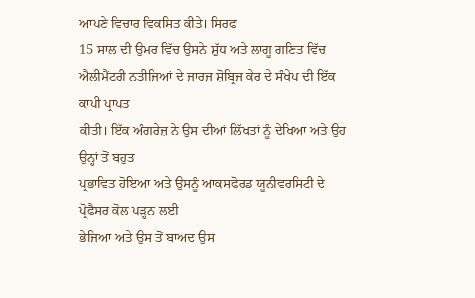ਆਪਣੇ ਵਿਚਾਰ ਵਿਕਸਿਤ ਕੀਤੇ। ਸਿਰਫ
15 ਸਾਲ ਦੀ ਉਮਰ ਵਿੱਚ ਉਸਨੇ ਸ਼ੁੱਧ ਅਤੇ ਲਾਗੂ ਗਣਿਤ ਵਿੱਚ
ਐਲੀਮੈਂਟਰੀ ਨਤੀਜਿਆਂ ਦੇ ਜਾਰਜ ਸ਼ੋਬ੍ਰਿਜ ਕੇਰ ਦੇ ਸੰਖੇਪ ਦੀ ਇੱਕ ਕਾਪੀ ਪ੍ਰਾਪਤ
ਕੀਤੀ। ਇੱਕ ਅੰਗਰੇਜ਼ ਨੇ ਉਸ ਦੀਆਂ ਲਿੱਖਤਾਂ ਨੂੰ ਦੇਖਿਆ ਅਤੇ ਉਹ ਉਨ੍ਹਾਂ ਤੋਂ ਬਹੁਤ
ਪ੍ਰਭਾਵਿਤ ਹੋਇਆ ਅਤੇ ਉਸਨੂੰ ਆਕਸਫੋਰਡ ਯੂਨੀਵਰਸਿਟੀ ਦੇ ਪ੍ਰੋਫੈਸਰ ਕੋਲ ਪੜ੍ਹਨ ਲਈ
ਭੇਜਿਆ ਅਤੇ ਉਸ ਤੋਂ ਬਾਅਦ ਉਸ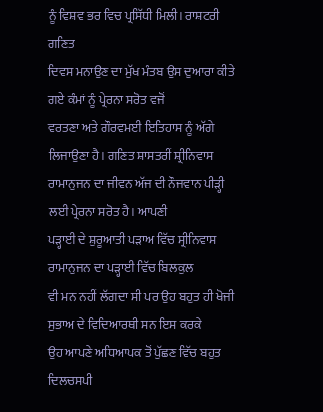ਨੂੰ ਵਿਸ਼ਵ ਭਰ ਵਿਚ ਪ੍ਰਸਿੱਧੀ ਮਿਲੀ। ਰਾਸ਼ਟਰੀ ਗਣਿਤ
ਦਿਵਸ ਮਨਾਉਣ ਦਾ ਮੁੱਖ ਮੰਤਬ ਉਸ ਦੁਆਰਾ ਕੀਤੇ ਗਏ ਕੰਮਾਂ ਨੂੰ ਪ੍ਰੇਰਨਾ ਸਰੋਤ ਵਜੋਂ
ਵਰਤਣਾ ਅਤੇ ਗੌਰਵਮਈ ਇਤਿਹਾਸ ਨੂੰ ਅੱਗੇ ਲਿਜਾਉਣਾ ਹੈ। ਗਣਿਤ ਸ਼ਾਸਤਰੀਂ ਸ਼੍ਰੀਨਿਵਾਸ
ਰਾਮਾਨੁਜਨ ਦਾ ਜੀਵਨ ਅੱਜ ਦੀ ਨੌਜਵਾਨ ਪੀੜ੍ਹੀ ਲਈ ਪ੍ਰੇਰਨਾ ਸਰੋਤ ਹੈ। ਆਪਣੀ
ਪੜ੍ਹਾਈ ਦੇ ਸ਼ੁਰੂਆਤੀ ਪੜਾਅ ਵਿੱਚ ਸ੍ਰੀਨਿਵਾਸ ਰਾਮਾਨੁਜਨ ਦਾ ਪੜ੍ਹਾਈ ਵਿੱਚ ਬਿਲਕੁਲ
ਵੀ ਮਨ ਨਹੀਂ ਲੱਗਦਾ ਸੀ ਪਰ ਉਹ ਬਹੁਤ ਹੀ ਖੋਜੀ ਸੁਭਾਅ ਦੇ ਵਿਦਿਆਰਥੀ ਸਨ ਇਸ ਕਰਕੇ
ਉਹ ਆਪਣੇ ਅਧਿਆਪਕ ਤੋਂ ਪੁੱਛਣ ਵਿੱਚ ਬਹੁਤ ਦਿਲਚਸਪੀ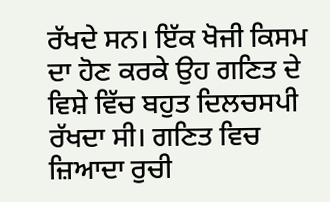ਰੱਖਦੇ ਸਨ। ਇੱਕ ਖੋਜੀ ਕਿਸਮ
ਦਾ ਹੋਣ ਕਰਕੇ ਉਹ ਗਣਿਤ ਦੇ ਵਿਸ਼ੇ ਵਿੱਚ ਬਹੁਤ ਦਿਲਚਸਪੀ ਰੱਖਦਾ ਸੀ। ਗਣਿਤ ਵਿਚ
ਜ਼ਿਆਦਾ ਰੁਚੀ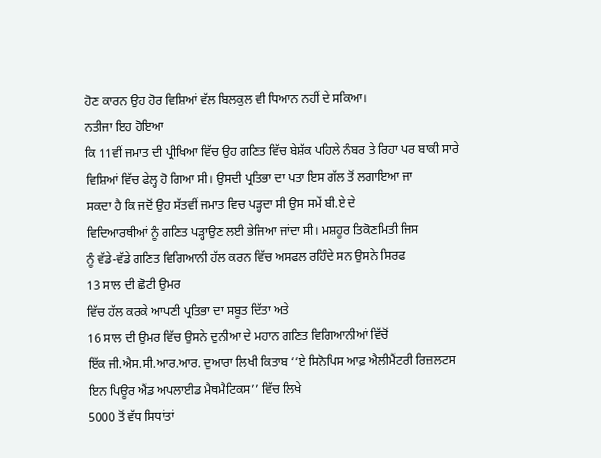ਹੋਣ ਕਾਰਨ ਉਹ ਹੋਰ ਵਿਸ਼ਿਆਂ ਵੱਲ ਬਿਲਕੁਲ ਵੀ ਧਿਆਨ ਨਹੀਂ ਦੇ ਸਕਿਆ।
ਨਤੀਜਾ ਇਹ ਹੋਇਆ
ਕਿ 11ਵੀਂ ਜਮਾਤ ਦੀ ਪ੍ਰੀਖਿਆ ਵਿੱਚ ਉਹ ਗਣਿਤ ਵਿੱਚ ਬੇਸ਼ੱਕ ਪਹਿਲੇ ਨੰਬਰ ਤੇ ਰਿਹਾ ਪਰ ਬਾਕੀ ਸਾਰੇ
ਵਿਸ਼ਿਆਂ ਵਿੱਚ ਫੇਲ੍ਹ ਹੋ ਗਿਆ ਸੀ। ਉਸਦੀ ਪ੍ਰਤਿਭਾ ਦਾ ਪਤਾ ਇਸ ਗੱਲ ਤੋਂ ਲਗਾਇਆ ਜਾ
ਸਕਦਾ ਹੈ ਕਿ ਜਦੋਂ ਉਹ ਸੱਤਵੀਂ ਜਮਾਤ ਵਿਚ ਪੜ੍ਹਦਾ ਸੀ ਉਸ ਸਮੇਂ ਬੀ.ਏ ਦੇ
ਵਿਦਿਆਰਥੀਆਂ ਨੂੰ ਗਣਿਤ ਪੜ੍ਹਾਉਣ ਲਈ ਭੇਜਿਆ ਜਾਂਦਾ ਸੀ। ਮਸ਼ਹੂਰ ਤਿਕੋਣਮਿਤੀ ਜਿਸ
ਨੂੰ ਵੱਡੇ-ਵੱਡੇ ਗਣਿਤ ਵਿਗਿਆਨੀ ਹੱਲ ਕਰਨ ਵਿੱਚ ਅਸਫਲ ਰਹਿੰਦੇ ਸਨ ਉਸਨੇ ਸਿਰਫ
13 ਸਾਲ ਦੀ ਛੋਟੀ ਉਮਰ
ਵਿੱਚ ਹੱਲ ਕਰਕੇ ਆਪਣੀ ਪ੍ਰਤਿਭਾ ਦਾ ਸਬੂਤ ਦਿੱਤਾ ਅਤੇ
16 ਸਾਲ ਦੀ ਉਮਰ ਵਿੱਚ ਉਸਨੇ ਦੁਨੀਆ ਦੇ ਮਹਾਨ ਗਣਿਤ ਵਿਗਿਆਨੀਆਂ ਵਿੱਚੋਂ
ਇੱਕ ਜੀ.ਐਸ.ਸੀ.ਆਰ.ਆਰ. ਦੁਆਰਾ ਲਿਖੀ ਕਿਤਾਬ ‘‘ਏ ਸਿਨੋਪਿਸ ਆਫ਼ ਐਲੀਮੈਂਟਰੀ ਰਿਜ਼ਲਟਸ
ਇਨ ਪਿਊਰ ਐਂਡ ਅਪਲਾਈਡ ਮੈਥਮੈਟਿਕਸ’’ ਵਿੱਚ ਲਿਖੇ
5000 ਤੋਂ ਵੱਧ ਸਿਧਾਂਤਾਂ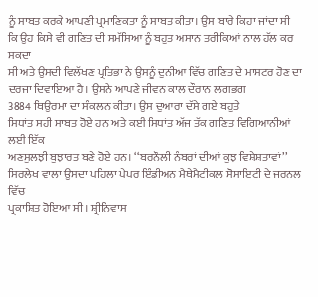ਨੂੰ ਸਾਬਤ ਕਰਕੇ ਆਪਣੀ ਪ੍ਰਮਾਣਿਕਤਾ ਨੂੰ ਸਾਬਤ ਕੀਤਾ। ਉਸ ਬਾਰੇ ਕਿਹਾ ਜਾਂਦਾ ਸੀ
ਕਿ ਉਹ ਕਿਸੇ ਵੀ ਗਣਿਤ ਦੀ ਸਮੱਸਿਆ ਨੂੰ ਬਹੁਤ ਅਸਾਨ ਤਰੀਕਿਆਂ ਨਾਲ ਹੱਲ ਕਰ ਸਕਦਾ
ਸੀ ਅਤੇ ਉਸਦੀ ਵਿਲੱਖਣ ਪ੍ਰਤਿਭਾ ਨੇ ਉਸਨੂੰ ਦੁਨੀਆ ਵਿੱਚ ਗਣਿਤ ਦੇ ਮਾਸਟਰ ਹੋਣ ਦਾ
ਦਰਜਾ ਦਿਵਾਇਆ ਹੈ। ਉਸਨੇ ਆਪਣੇ ਜੀਵਨ ਕਾਲ ਦੌਰਾਨ ਲਗਭਗ
3884 ਥਿਉਰਮਾ ਦਾ ਸੰਕਲਨ ਕੀਤਾ। ਉਸ ਦੁਆਰਾ ਦੱਸੇ ਗਏ ਬਹੁਤੇ
ਸਿਧਾਂਤ ਸਹੀ ਸਾਬਤ ਹੋਏ ਹਨ ਅਤੇ ਕਈ ਸਿਧਾਂਤ ਅੱਜ ਤੱਕ ਗਣਿਤ ਵਿਗਿਆਨੀਆਂ ਲਈ ਇੱਕ
ਅਣਸੁਲਝੀ ਬੁਝਾਰਤ ਬਣੇ ਹੋਏ ਹਨ। ‘‘ਬਰਨੌਲੀ ਨੰਬਰਾਂ ਦੀਆਂ ਕੁਝ ਵਿਸ਼ੇਸ਼ਤਾਵਾਂ’’
ਸਿਰਲੇਖ ਵਾਲਾ ਉਸਦਾ ਪਹਿਲਾ ਪੇਪਰ ਇੰਡੀਅਨ ਮੈਥੇਮੈਟੀਕਲ ਸੋਸਾਇਟੀ ਦੇ ਜਰਨਲ ਵਿੱਚ
ਪ੍ਰਕਾਸ਼ਿਤ ਹੋਇਆ ਸੀ। ਸ਼੍ਰੀਨਿਵਾਸ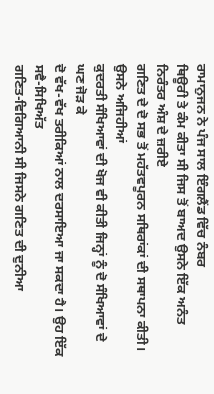ਰਾਮਾਨੁਜਨ ਨੇ ਪੰਜ ਸਾਲ ਇੰਗਲੈਂਡ ਵਿੱਚ ਨੰਬਰ
ਥਿਊਰੀ ਤੇ ਕੰਮ ਕੀਤਾ ਸੀ ਜਿਸ ਤੋਂ ਬਾਅਦ ਉਸਨੇ ਇੱਕ ਅਨੰਤ ਨਿਰੰਤਰ ਅੰਸ਼ ਦੇ ਜ਼ਰੀਏ
ਗਣਿਤ ਦੇ ਦੋ ਸਭ ਤੋਂ ਮਹੱਤਵਪੂਰਨ ਸਥਿਰਾਂਕਾਂ ਦੀ ਸਥਾਪਨਾ ਕੀਤੀ। ਉਸਨੇ ਅਜਿਹੀਆਂ
ਕੁਦਰਤੀ ਸੰਖਿਆਵਾਂ ਦੀ ਖੋਜ ਵੀ ਕੀਤੀ ਜਿਨ੍ਹਾਂ ਨੂੰ ਦੋ ਸੰਖਿਆਵਾਂ ਦੇ ਘਣ ਜੋੜ ਕੇ
ਦੋ ਵੱਖ-ਵੱਖ ਤਰੀਕਿਆਂ ਨਾਲ ਦਰਸਾਇਆ ਜਾ ਸਕਦਾ ਹੈ। ਉਹ ਇੱਕ ਸਵੈ-ਸਿਖਿਅੱਤ
ਗਣਿਤ-ਵਿਗਿਆਨੀ ਸੀ ਜਿਸਨੇ ਗਣਿਤ ਦੀ ਦੁਨੀਆ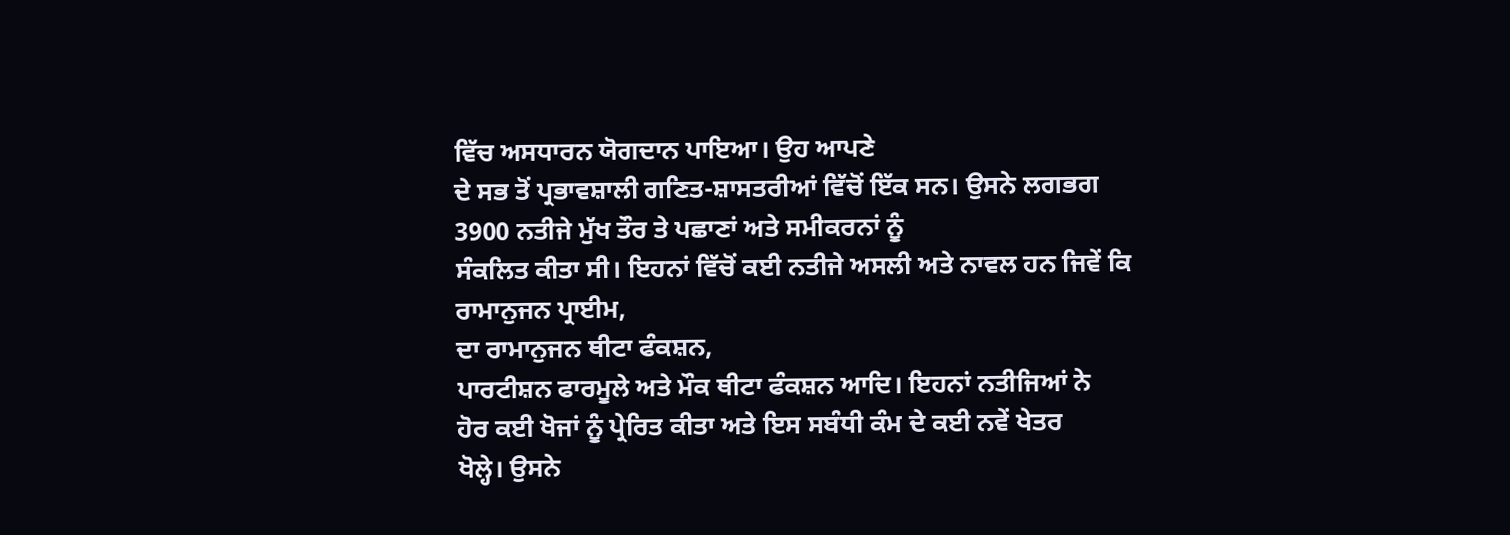ਵਿੱਚ ਅਸਧਾਰਨ ਯੋਗਦਾਨ ਪਾਇਆ। ਉਹ ਆਪਣੇ
ਦੇ ਸਭ ਤੋਂ ਪ੍ਰਭਾਵਸ਼ਾਲੀ ਗਣਿਤ-ਸ਼ਾਸਤਰੀਆਂ ਵਿੱਚੋਂ ਇੱਕ ਸਨ। ਉਸਨੇ ਲਗਭਗ
3900 ਨਤੀਜੇ ਮੁੱਖ ਤੌਰ ਤੇ ਪਛਾਣਾਂ ਅਤੇ ਸਮੀਕਰਨਾਂ ਨੂੰ
ਸੰਕਲਿਤ ਕੀਤਾ ਸੀ। ਇਹਨਾਂ ਵਿੱਚੋਂ ਕਈ ਨਤੀਜੇ ਅਸਲੀ ਅਤੇ ਨਾਵਲ ਹਨ ਜਿਵੇਂ ਕਿ
ਰਾਮਾਨੁਜਨ ਪ੍ਰਾਈਮ,
ਦਾ ਰਾਮਾਨੁਜਨ ਥੀਟਾ ਫੰਕਸ਼ਨ,
ਪਾਰਟੀਸ਼ਨ ਫਾਰਮੂਲੇ ਅਤੇ ਮੌਕ ਥੀਟਾ ਫੰਕਸ਼ਨ ਆਦਿ। ਇਹਨਾਂ ਨਤੀਜਿਆਂ ਨੇ
ਹੋਰ ਕਈ ਖੋਜਾਂ ਨੂੰ ਪ੍ਰੇਰਿਤ ਕੀਤਾ ਅਤੇ ਇਸ ਸਬੰਧੀ ਕੰਮ ਦੇ ਕਈ ਨਵੇਂ ਖੇਤਰ
ਖੋਲ੍ਹੇ। ਉਸਨੇ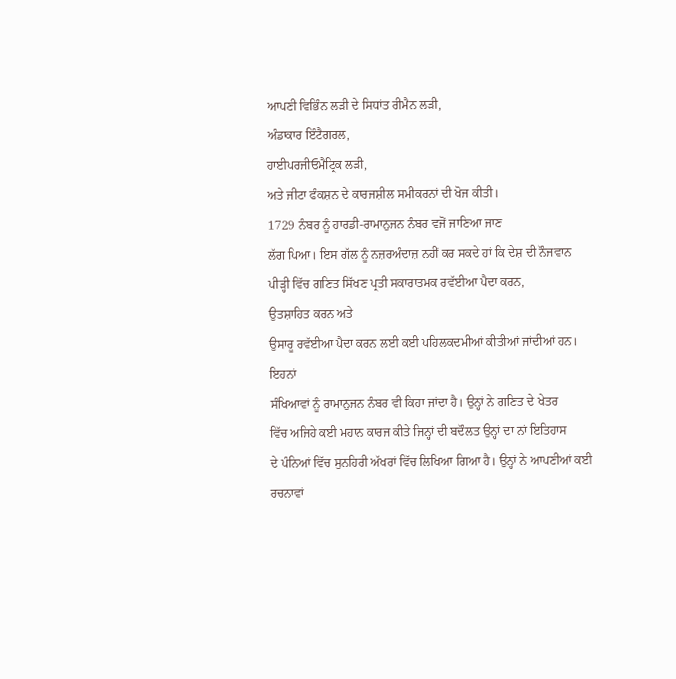ਆਪਣੀ ਵਿਭਿੰਨ ਲੜੀ ਦੇ ਸਿਧਾਂਤ ਰੀਮੈਨ ਲੜੀ,
ਅੰਡਾਕਾਰ ਇੰਟੈਗਰਲ,
ਹਾਈਪਰਜੀਓਮੈਟ੍ਰਿਕ ਲੜੀ,
ਅਤੇ ਜੀਟਾ ਫੰਕਸ਼ਨ ਦੇ ਕਾਰਜਸ਼ੀਲ ਸਮੀਕਰਨਾਂ ਦੀ ਖੋਜ ਕੀਤੀ।
1729 ਨੰਬਰ ਨੂੰ ਹਾਰਡੀ-ਰਾਮਾਨੁਜਨ ਨੰਬਰ ਵਜੋਂ ਜਾਣਿਆ ਜਾਣ
ਲੱਗ ਪਿਆ। ਇਸ ਗੱਲ ਨੂੰ ਨਜ਼ਰਅੰਦਾਜ਼ ਨਹੀਂ ਕਰ ਸਕਦੇ ਹਾਂ ਕਿ ਦੇਸ਼ ਦੀ ਨੌਜਵਾਨ
ਪੀੜ੍ਹੀ ਵਿੱਚ ਗਣਿਤ ਸਿੱਖਣ ਪ੍ਰਤੀ ਸਕਾਰਾਤਮਕ ਰਵੱਈਆ ਪੈਦਾ ਕਰਨ,
ਉਤਸ਼ਾਹਿਤ ਕਰਨ ਅਤੇ
ਉਸਾਰੂ ਰਵੱਈਆ ਪੈਦਾ ਕਰਨ ਲਈ ਕਈ ਪਹਿਲਕਦਮੀਆਂ ਕੀਤੀਆਂ ਜਾਂਦੀਆਂ ਹਨ। ਇਹਨਾਂ
ਸੰਖਿਆਵਾਂ ਨੂੰ ਰਾਮਾਨੁਜਨ ਨੰਬਰ ਵੀ ਕਿਹਾ ਜਾਂਦਾ ਹੈ। ਉਨ੍ਹਾਂ ਨੇ ਗਣਿਤ ਦੇ ਖੇਤਰ
ਵਿੱਚ ਅਜਿਹੇ ਕਈ ਮਹਾਨ ਕਾਰਜ ਕੀਤੇ ਜਿਨ੍ਹਾਂ ਦੀ ਬਦੌਲਤ ਉਨ੍ਹਾਂ ਦਾ ਨਾਂ ਇਤਿਹਾਸ
ਦੇ ਪੰਨਿਆਂ ਵਿੱਚ ਸੁਨਹਿਰੀ ਅੱਖਰਾਂ ਵਿੱਚ ਲਿਖਿਆ ਗਿਆ ਹੈ। ਉਨ੍ਹਾਂ ਨੇ ਆਪਣੀਆਂ ਕਈ
ਰਚਨਾਵਾਂ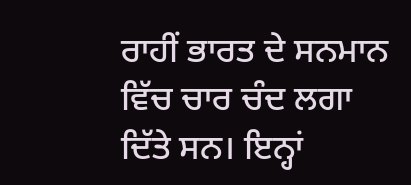ਰਾਹੀਂ ਭਾਰਤ ਦੇ ਸਨਮਾਨ ਵਿੱਚ ਚਾਰ ਚੰਦ ਲਗਾ ਦਿੱਤੇ ਸਨ। ਇਨ੍ਹਾਂ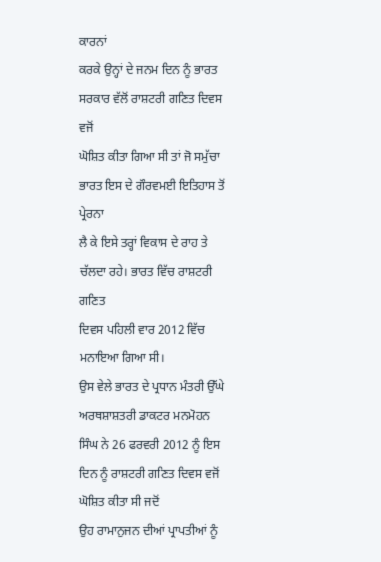ਕਾਰਨਾਂ
ਕਰਕੇ ਉਨ੍ਹਾਂ ਦੇ ਜਨਮ ਦਿਨ ਨੂੰ ਭਾਰਤ ਸਰਕਾਰ ਵੱਲੋਂ ਰਾਸ਼ਟਰੀ ਗਣਿਤ ਦਿਵਸ ਵਜੋਂ
ਘੋਸ਼ਿਤ ਕੀਤਾ ਗਿਆ ਸੀ ਤਾਂ ਜੋ ਸਮੁੱਚਾ ਭਾਰਤ ਇਸ ਦੇ ਗੌਰਵਮਈ ਇਤਿਹਾਸ ਤੋਂ ਪ੍ਰੇਰਨਾ
ਲੈ ਕੇ ਇਸੇ ਤਰ੍ਹਾਂ ਵਿਕਾਸ ਦੇ ਰਾਹ ਤੇ ਚੱਲਦਾ ਰਹੇ। ਭਾਰਤ ਵਿੱਚ ਰਾਸ਼ਟਰੀ ਗਣਿਤ
ਦਿਵਸ ਪਹਿਲੀ ਵਾਰ 2012 ਵਿੱਚ ਮਨਾਇਆ ਗਿਆ ਸੀ।
ਉਸ ਵੇਲੇ ਭਾਰਤ ਦੇ ਪ੍ਰਧਾਨ ਮੰਤਰੀ ਉੱਘੇ ਅਰਥਸ਼ਾਸ਼ਤਰੀ ਡਾਕਟਰ ਮਨਮੋਹਨ
ਸਿੰਘ ਨੇ 26 ਫਰਵਰੀ 2012 ਨੂੰ ਇਸ ਦਿਨ ਨੂੰ ਰਾਸ਼ਟਰੀ ਗਣਿਤ ਦਿਵਸ ਵਜੋਂ ਘੋਸ਼ਿਤ ਕੀਤਾ ਸੀ ਜਦੋਂ
ਉਹ ਰਾਮਾਨੁਜਨ ਦੀਆਂ ਪ੍ਰਾਪਤੀਆਂ ਨੂੰ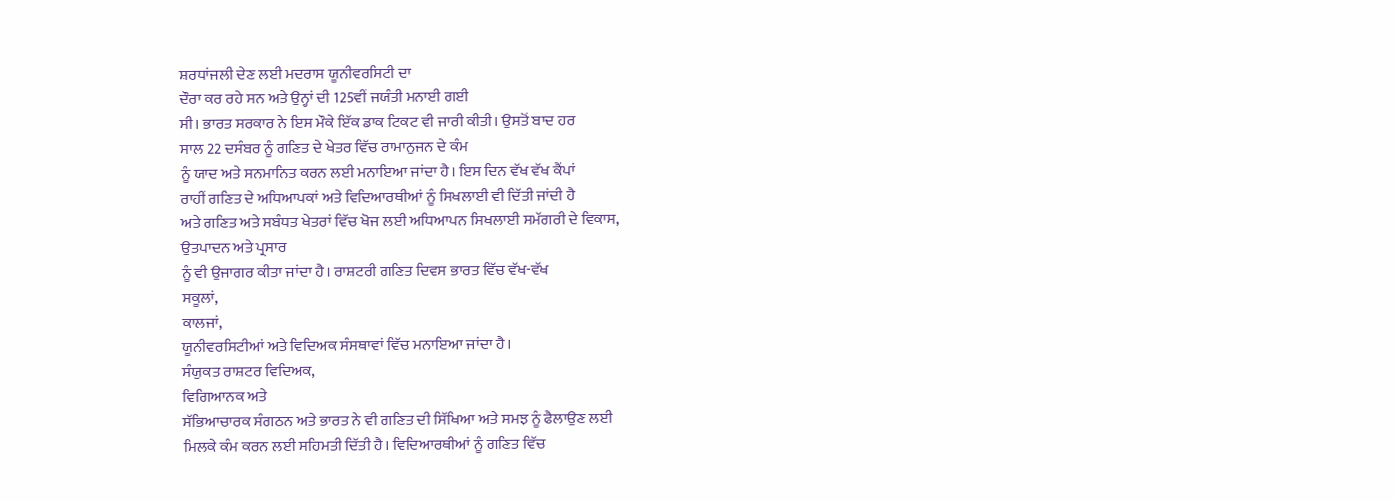ਸ਼ਰਧਾਂਜਲੀ ਦੇਣ ਲਈ ਮਦਰਾਸ ਯੂਨੀਵਰਸਿਟੀ ਦਾ
ਦੌਰਾ ਕਰ ਰਹੇ ਸਨ ਅਤੇ ਉਨ੍ਹਾਂ ਦੀ 125ਵੀਂ ਜਯੰਤੀ ਮਨਾਈ ਗਈ
ਸੀ। ਭਾਰਤ ਸਰਕਾਰ ਨੇ ਇਸ ਮੌਕੇ ਇੱਕ ਡਾਕ ਟਿਕਟ ਵੀ ਜਾਰੀ ਕੀਤੀ। ਉਸਤੋਂ ਬਾਦ ਹਰ
ਸਾਲ 22 ਦਸੰਬਰ ਨੂੰ ਗਣਿਤ ਦੇ ਖੇਤਰ ਵਿੱਚ ਰਾਮਾਨੁਜਨ ਦੇ ਕੰਮ
ਨੂੰ ਯਾਦ ਅਤੇ ਸਨਮਾਨਿਤ ਕਰਨ ਲਈ ਮਨਾਇਆ ਜਾਂਦਾ ਹੈ। ਇਸ ਦਿਨ ਵੱਖ ਵੱਖ ਕੈਂਪਾਂ
ਰਾਹੀਂ ਗਣਿਤ ਦੇ ਅਧਿਆਪਕਾਂ ਅਤੇ ਵਿਦਿਆਰਥੀਆਂ ਨੂੰ ਸਿਖਲਾਈ ਵੀ ਦਿੱਤੀ ਜਾਂਦੀ ਹੈ
ਅਤੇ ਗਣਿਤ ਅਤੇ ਸਬੰਧਤ ਖੇਤਰਾਂ ਵਿੱਚ ਖੋਜ ਲਈ ਅਧਿਆਪਨ ਸਿਖਲਾਈ ਸਮੱਗਰੀ ਦੇ ਵਿਕਾਸ,
ਉਤਪਾਦਨ ਅਤੇ ਪ੍ਰਸਾਰ
ਨੂੰ ਵੀ ਉਜਾਗਰ ਕੀਤਾ ਜਾਂਦਾ ਹੈ। ਰਾਸ਼ਟਰੀ ਗਣਿਤ ਦਿਵਸ ਭਾਰਤ ਵਿੱਚ ਵੱਖ-ਵੱਖ
ਸਕੂਲਾਂ,
ਕਾਲਜਾਂ,
ਯੂਨੀਵਰਸਿਟੀਆਂ ਅਤੇ ਵਿਦਿਅਕ ਸੰਸਥਾਵਾਂ ਵਿੱਚ ਮਨਾਇਆ ਜਾਂਦਾ ਹੈ।
ਸੰਯੁਕਤ ਰਾਸ਼ਟਰ ਵਿਦਿਅਕ,
ਵਿਗਿਆਨਕ ਅਤੇ
ਸੱਭਿਆਚਾਰਕ ਸੰਗਠਨ ਅਤੇ ਭਾਰਤ ਨੇ ਵੀ ਗਣਿਤ ਦੀ ਸਿੱਖਿਆ ਅਤੇ ਸਮਝ ਨੂੰ ਫੈਲਾਉਣ ਲਈ
ਮਿਲਕੇ ਕੰਮ ਕਰਨ ਲਈ ਸਹਿਮਤੀ ਦਿੱਤੀ ਹੈ। ਵਿਦਿਆਰਥੀਆਂ ਨੂੰ ਗਣਿਤ ਵਿੱਚ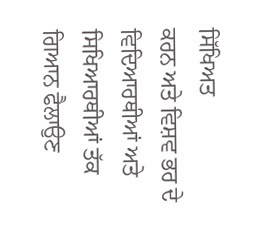ਸਿੱਖਿਅਤ
ਕਰਨ ਅਤੇ ਵਿਸ਼ਵ ਭਰ ਦੇ ਵਿਦਿਆਰਥੀਆਂ ਅਤੇ ਸਿਖਿਆਰਥੀਆਂ ਤੱਕ ਗਿਆਨ ਫੈਲਾਉਣ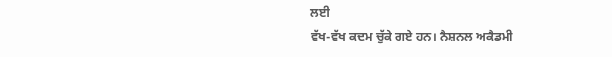ਲਈ
ਵੱਖ-ਵੱਖ ਕਦਮ ਚੁੱਕੇ ਗਏ ਹਨ। ਨੈਸ਼ਨਲ ਅਕੈਡਮੀ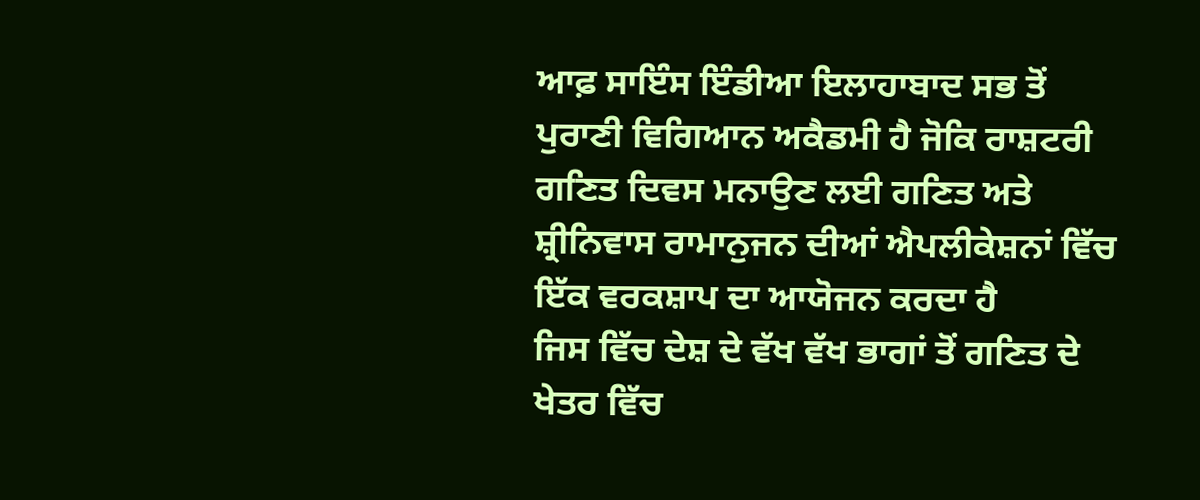ਆਫ਼ ਸਾਇੰਸ ਇੰਡੀਆ ਇਲਾਹਾਬਾਦ ਸਭ ਤੋਂ
ਪੁਰਾਣੀ ਵਿਗਿਆਨ ਅਕੈਡਮੀ ਹੈ ਜੋਕਿ ਰਾਸ਼ਟਰੀ ਗਣਿਤ ਦਿਵਸ ਮਨਾਉਣ ਲਈ ਗਣਿਤ ਅਤੇ
ਸ਼੍ਰੀਨਿਵਾਸ ਰਾਮਾਨੁਜਨ ਦੀਆਂ ਐਪਲੀਕੇਸ਼ਨਾਂ ਵਿੱਚ ਇੱਕ ਵਰਕਸ਼ਾਪ ਦਾ ਆਯੋਜਨ ਕਰਦਾ ਹੈ
ਜਿਸ ਵਿੱਚ ਦੇਸ਼ ਦੇ ਵੱਖ ਵੱਖ ਭਾਗਾਂ ਤੋਂ ਗਣਿਤ ਦੇ ਖੇਤਰ ਵਿੱਚ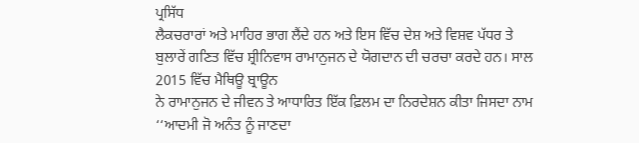ਪ੍ਰਸਿੱਧ
ਲੈਕਚਰਾਰਾਂ ਅਤੇ ਮਾਹਿਰ ਭਾਗ ਲੈਂਦੇ ਹਨ ਅਤੇ ਇਸ ਵਿੱਚ ਦੇਸ਼ ਅਤੇ ਵਿਸ਼ਵ ਪੱਧਰ ਤੇ
ਬੁਲਾਰੇਂ ਗਣਿਤ ਵਿੱਚ ਸ਼੍ਰੀਨਿਵਾਸ ਰਾਮਾਨੁਜਨ ਦੇ ਯੋਗਦਾਨ ਦੀ ਚਰਚਾ ਕਰਦੇ ਹਨ। ਸਾਲ
2015 ਵਿੱਚ ਮੈਥਿਊ ਬ੍ਰਾਊਨ
ਨੇ ਰਾਮਾਨੁਜਨ ਦੇ ਜੀਵਨ ਤੇ ਆਧਾਰਿਤ ਇੱਕ ਫ਼ਿਲਮ ਦਾ ਨਿਰਦੇਸ਼ਨ ਕੀਤਾ ਜਿਸਦਾ ਨਾਮ
‘‘ਆਦਮੀ ਜੋ ਅਨੰਤ ਨੂੰ ਜਾਣਦਾ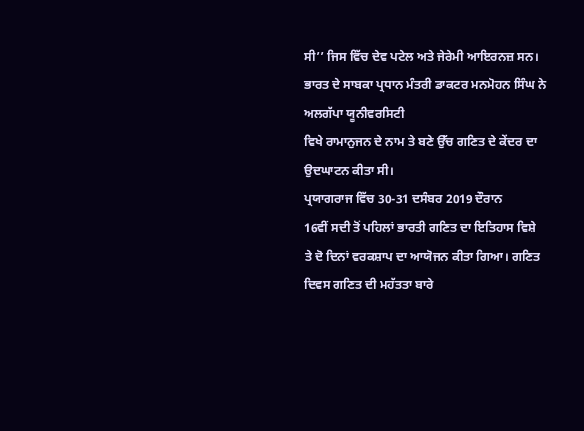ਸੀ’’ ਜਿਸ ਵਿੱਚ ਦੇਵ ਪਟੇਲ ਅਤੇ ਜੇਰੇਮੀ ਆਇਰਨਜ਼ ਸਨ।
ਭਾਰਤ ਦੇ ਸਾਬਕਾ ਪ੍ਰਧਾਨ ਮੰਤਰੀ ਡਾਕਟਰ ਮਨਮੋਹਨ ਸਿੰਘ ਨੇ ਅਲਗੱਪਾ ਯੂਨੀਵਰਸਿਟੀ
ਵਿਖੇ ਰਾਮਾਨੁਜਨ ਦੇ ਨਾਮ ਤੇ ਬਣੇ ਉੱਚ ਗਣਿਤ ਦੇ ਕੇਂਦਰ ਦਾ ਉਦਘਾਟਨ ਕੀਤਾ ਸੀ।
ਪ੍ਰਯਾਗਰਾਜ ਵਿੱਚ 30-31 ਦਸੰਬਰ 2019 ਦੌਰਾਨ
16ਵੀਂ ਸਦੀ ਤੋਂ ਪਹਿਲਾਂ ਭਾਰਤੀ ਗਣਿਤ ਦਾ ਇਤਿਹਾਸ ਵਿਸ਼ੇ
ਤੇ ਦੋ ਦਿਨਾਂ ਵਰਕਸ਼ਾਪ ਦਾ ਆਯੋਜਨ ਕੀਤਾ ਗਿਆ। ਗਣਿਤ ਦਿਵਸ ਗਣਿਤ ਦੀ ਮਹੱਤਤਾ ਬਾਰੇ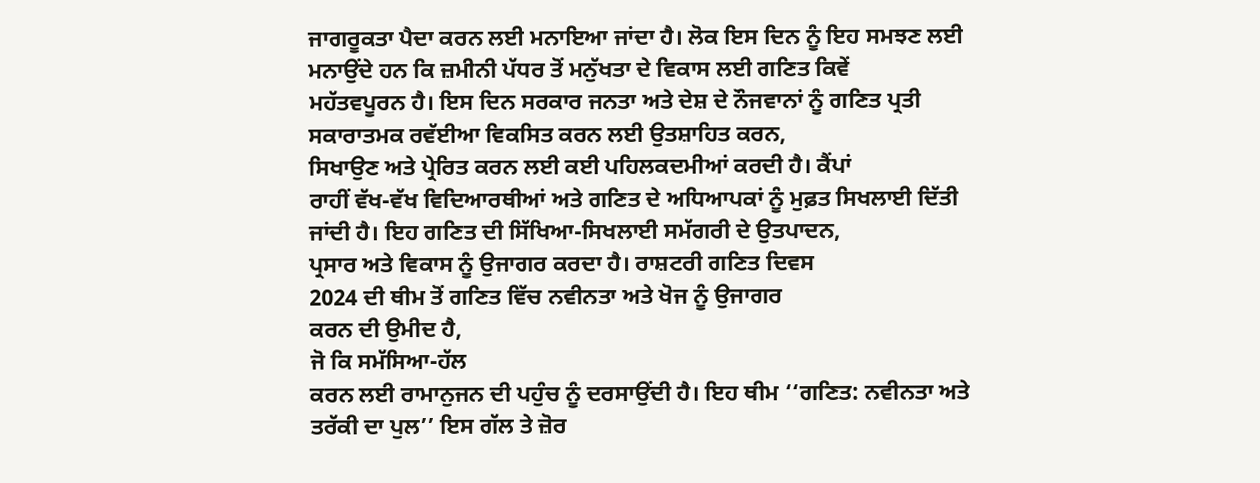ਜਾਗਰੂਕਤਾ ਪੈਦਾ ਕਰਨ ਲਈ ਮਨਾਇਆ ਜਾਂਦਾ ਹੈ। ਲੋਕ ਇਸ ਦਿਨ ਨੂੰ ਇਹ ਸਮਝਣ ਲਈ
ਮਨਾਉਂਦੇ ਹਨ ਕਿ ਜ਼ਮੀਨੀ ਪੱਧਰ ਤੋਂ ਮਨੁੱਖਤਾ ਦੇ ਵਿਕਾਸ ਲਈ ਗਣਿਤ ਕਿਵੇਂ
ਮਹੱਤਵਪੂਰਨ ਹੈ। ਇਸ ਦਿਨ ਸਰਕਾਰ ਜਨਤਾ ਅਤੇ ਦੇਸ਼ ਦੇ ਨੌਜਵਾਨਾਂ ਨੂੰ ਗਣਿਤ ਪ੍ਰਤੀ
ਸਕਾਰਾਤਮਕ ਰਵੱਈਆ ਵਿਕਸਿਤ ਕਰਨ ਲਈ ਉਤਸ਼ਾਹਿਤ ਕਰਨ,
ਸਿਖਾਉਣ ਅਤੇ ਪ੍ਰੇਰਿਤ ਕਰਨ ਲਈ ਕਈ ਪਹਿਲਕਦਮੀਆਂ ਕਰਦੀ ਹੈ। ਕੈਂਪਾਂ
ਰਾਹੀਂ ਵੱਖ-ਵੱਖ ਵਿਦਿਆਰਥੀਆਂ ਅਤੇ ਗਣਿਤ ਦੇ ਅਧਿਆਪਕਾਂ ਨੂੰ ਮੁਫ਼ਤ ਸਿਖਲਾਈ ਦਿੱਤੀ
ਜਾਂਦੀ ਹੈ। ਇਹ ਗਣਿਤ ਦੀ ਸਿੱਖਿਆ-ਸਿਖਲਾਈ ਸਮੱਗਰੀ ਦੇ ਉਤਪਾਦਨ,
ਪ੍ਰਸਾਰ ਅਤੇ ਵਿਕਾਸ ਨੂੰ ਉਜਾਗਰ ਕਰਦਾ ਹੈ। ਰਾਸ਼ਟਰੀ ਗਣਿਤ ਦਿਵਸ
2024 ਦੀ ਥੀਮ ਤੋਂ ਗਣਿਤ ਵਿੱਚ ਨਵੀਨਤਾ ਅਤੇ ਖੋਜ ਨੂੰ ਉਜਾਗਰ
ਕਰਨ ਦੀ ਉਮੀਦ ਹੈ,
ਜੋ ਕਿ ਸਮੱਸਿਆ-ਹੱਲ
ਕਰਨ ਲਈ ਰਾਮਾਨੁਜਨ ਦੀ ਪਹੁੰਚ ਨੂੰ ਦਰਸਾਉਂਦੀ ਹੈ। ਇਹ ਥੀਮ ‘‘ਗਣਿਤ: ਨਵੀਨਤਾ ਅਤੇ
ਤਰੱਕੀ ਦਾ ਪੁਲ’’ ਇਸ ਗੱਲ ਤੇ ਜ਼ੋਰ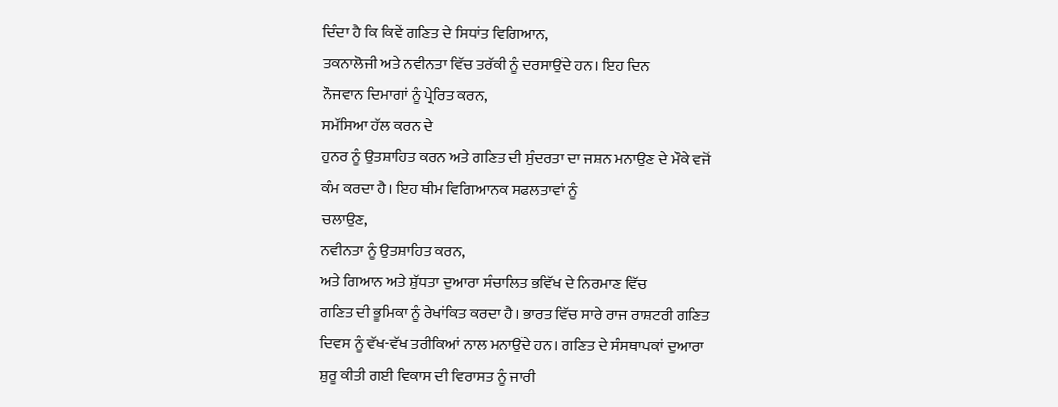ਦਿੰਦਾ ਹੈ ਕਿ ਕਿਵੇਂ ਗਣਿਤ ਦੇ ਸਿਧਾਂਤ ਵਿਗਿਆਨ,
ਤਕਨਾਲੋਜੀ ਅਤੇ ਨਵੀਨਤਾ ਵਿੱਚ ਤਰੱਕੀ ਨੂੰ ਦਰਸਾਉਂਦੇ ਹਨ। ਇਹ ਦਿਨ
ਨੌਜਵਾਨ ਦਿਮਾਗਾਂ ਨੂੰ ਪ੍ਰੇਰਿਤ ਕਰਨ,
ਸਮੱਸਿਆ ਹੱਲ ਕਰਨ ਦੇ
ਹੁਨਰ ਨੂੰ ਉਤਸ਼ਾਹਿਤ ਕਰਨ ਅਤੇ ਗਣਿਤ ਦੀ ਸੁੰਦਰਤਾ ਦਾ ਜਸ਼ਨ ਮਨਾਉਣ ਦੇ ਮੌਕੇ ਵਜੋਂ
ਕੰਮ ਕਰਦਾ ਹੈ। ਇਹ ਥੀਮ ਵਿਗਿਆਨਕ ਸਫਲਤਾਵਾਂ ਨੂੰ
ਚਲਾਉਣ,
ਨਵੀਨਤਾ ਨੂੰ ਉਤਸ਼ਾਹਿਤ ਕਰਨ,
ਅਤੇ ਗਿਆਨ ਅਤੇ ਸ਼ੁੱਧਤਾ ਦੁਆਰਾ ਸੰਚਾਲਿਤ ਭਵਿੱਖ ਦੇ ਨਿਰਮਾਣ ਵਿੱਚ
ਗਣਿਤ ਦੀ ਭੂਮਿਕਾ ਨੂੰ ਰੇਖਾਂਕਿਤ ਕਰਦਾ ਹੈ। ਭਾਰਤ ਵਿੱਚ ਸਾਰੇ ਰਾਜ ਰਾਸ਼ਟਰੀ ਗਣਿਤ
ਦਿਵਸ ਨੂੰ ਵੱਖ-ਵੱਖ ਤਰੀਕਿਆਂ ਨਾਲ ਮਨਾਉਂਦੇ ਹਨ। ਗਣਿਤ ਦੇ ਸੰਸਥਾਪਕਾਂ ਦੁਆਰਾ
ਸ਼ੁਰੂ ਕੀਤੀ ਗਈ ਵਿਕਾਸ ਦੀ ਵਿਰਾਸਤ ਨੂੰ ਜਾਰੀ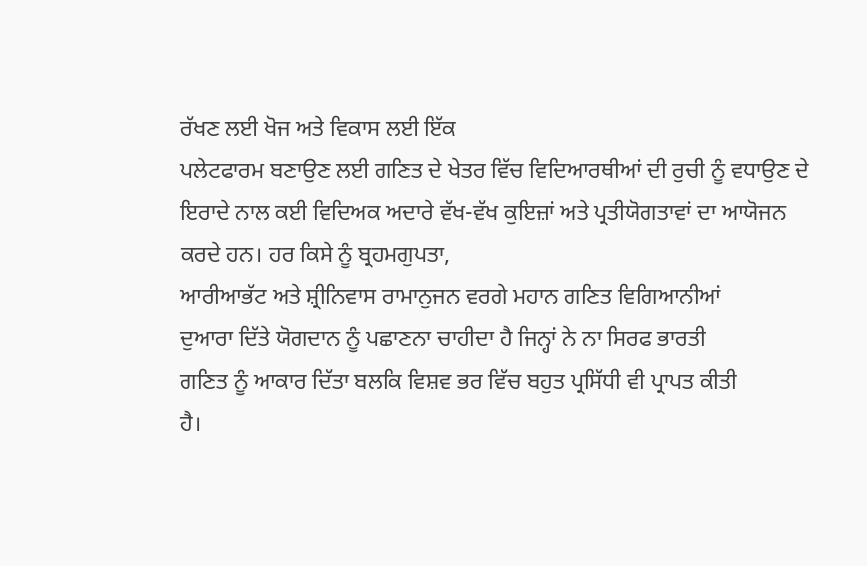ਰੱਖਣ ਲਈ ਖੋਜ ਅਤੇ ਵਿਕਾਸ ਲਈ ਇੱਕ
ਪਲੇਟਫਾਰਮ ਬਣਾਉਣ ਲਈ ਗਣਿਤ ਦੇ ਖੇਤਰ ਵਿੱਚ ਵਿਦਿਆਰਥੀਆਂ ਦੀ ਰੁਚੀ ਨੂੰ ਵਧਾਉਣ ਦੇ
ਇਰਾਦੇ ਨਾਲ ਕਈ ਵਿਦਿਅਕ ਅਦਾਰੇ ਵੱਖ-ਵੱਖ ਕੁਇਜ਼ਾਂ ਅਤੇ ਪ੍ਰਤੀਯੋਗਤਾਵਾਂ ਦਾ ਆਯੋਜਨ
ਕਰਦੇ ਹਨ। ਹਰ ਕਿਸੇ ਨੂੰ ਬ੍ਰਹਮਗੁਪਤਾ,
ਆਰੀਆਭੱਟ ਅਤੇ ਸ਼੍ਰੀਨਿਵਾਸ ਰਾਮਾਨੁਜਨ ਵਰਗੇ ਮਹਾਨ ਗਣਿਤ ਵਿਗਿਆਨੀਆਂ
ਦੁਆਰਾ ਦਿੱਤੇ ਯੋਗਦਾਨ ਨੂੰ ਪਛਾਣਨਾ ਚਾਹੀਦਾ ਹੈ ਜਿਨ੍ਹਾਂ ਨੇ ਨਾ ਸਿਰਫ ਭਾਰਤੀ
ਗਣਿਤ ਨੂੰ ਆਕਾਰ ਦਿੱਤਾ ਬਲਕਿ ਵਿਸ਼ਵ ਭਰ ਵਿੱਚ ਬਹੁਤ ਪ੍ਰਸਿੱਧੀ ਵੀ ਪ੍ਰਾਪਤ ਕੀਤੀ
ਹੈ।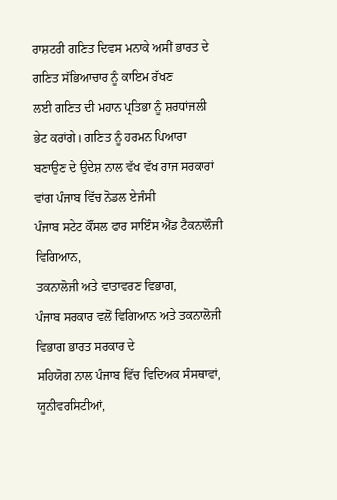ਰਾਸ਼ਟਰੀ ਗਣਿਤ ਦਿਵਸ ਮਨਾਕੇ ਅਸੀਂ ਭਾਰਤ ਦੇ ਗਣਿਤ ਸੱਭਿਆਚਾਰ ਨੂੰ ਕਾਇਮ ਰੱਖਣ
ਲਈ ਗਣਿਤ ਦੀ ਮਹਾਨ ਪ੍ਰਤਿਭਾ ਨੂੰ ਸ਼ਰਧਾਂਜਲੀ ਭੇਟ ਕਰਾਂਗੇ। ਗਣਿਤ ਨੂੰ ਹਰਮਨ ਪਿਆਰਾ
ਬਣਾਉਣ ਦੇ ਉਦੇਸ਼ ਨਾਲ ਵੱਖ ਵੱਖ ਰਾਜ ਸਰਕਾਰਾਂ ਵਾਂਗ ਪੰਜਾਬ ਵਿੱਚ ਨੋਡਲ ਏਜੰਸੀ
ਪੰਜਾਬ ਸਟੇਟ ਕੌਂਸਲ ਫਾਰ ਸਾਇੰਸ ਐਂਡ ਟੈਕਨਾਲੌਜੀ ਵਿਗਿਆਨ,
ਤਕਨਾਲੋਜੀ ਅਤੇ ਵਾਤਾਵਰਣ ਵਿਭਾਗ,
ਪੰਜਾਬ ਸਰਕਾਰ ਵਲੋਂ ਵਿਗਿਆਨ ਅਤੇ ਤਕਨਾਲੋਜੀ ਵਿਭਾਗ ਭਾਰਤ ਸਰਕਾਰ ਦੇ
ਸਹਿਯੋਗ ਨਾਲ ਪੰਜਾਬ ਵਿੱਚ ਵਿਦਿਅਕ ਸੰਸਥਾਵਾਂ,
ਯੂਨੀਵਰਸਿਟੀਆਂ,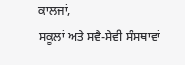ਕਾਲਜਾਂ,
ਸਕੂਲਾਂ ਅਤੇ ਸਵੈ-ਸੇਵੀ ਸੰਸਥਾਵਾਂ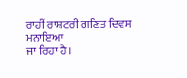ਰਾਹੀਂ ਰਾਸ਼ਟਰੀ ਗਣਿਤ ਦਿਵਸ ਮਨਾਇਆ
ਜਾ ਰਿਹਾ ਹੈ।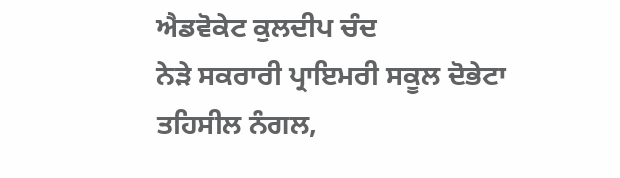ਐਡਵੋਕੇਟ ਕੁਲਦੀਪ ਚੰਦ
ਨੇੜੇ ਸਕਰਾਰੀ ਪ੍ਰਾਇਮਰੀ ਸਕੂਲ ਦੋਭੇਟਾ
ਤਹਿਸੀਲ ਨੰਗਲ,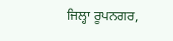ਜਿਲ੍ਹਾ ਰੂਪਨਗਰ,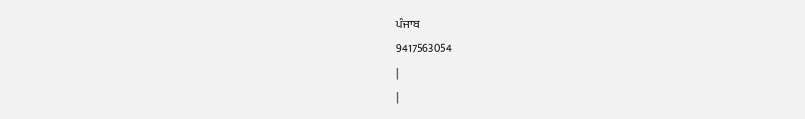ਪੰਜਾਬ
9417563054
|
|